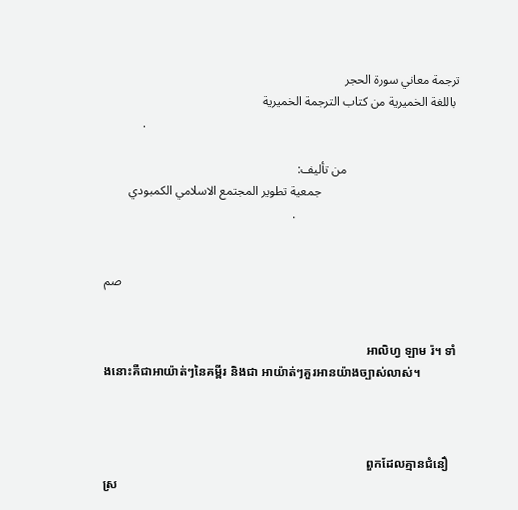ترجمة معاني سورة الحجر
 باللغة الخميرية من كتاب الترجمة الخميرية
            .

                                    من تأليف:
                                            جمعية تطوير المجتمع الاسلامي الكمبودي
                                                            .


                                                                                                            صم


                                                                                    អាលិហ្វ ឡាម រ៉។ ទាំងនោះគឺជាអាយ៉ាត់ៗនៃគម្ពីរ និងជា អាយ៉ាត់ៗគួរអានយ៉ាងច្បាស់លាស់។



                                                                                    ពួកដែលគ្មានជំនឿស្រ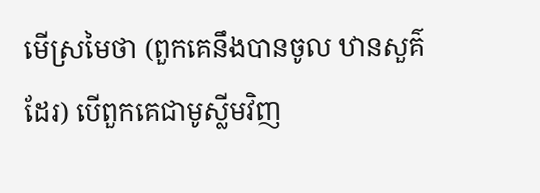មើស្រមៃថា (ពួកគេនឹងបានចូល ឋានសួគ៌ដែរ) បើពួកគេជាមូស្លីមវិញ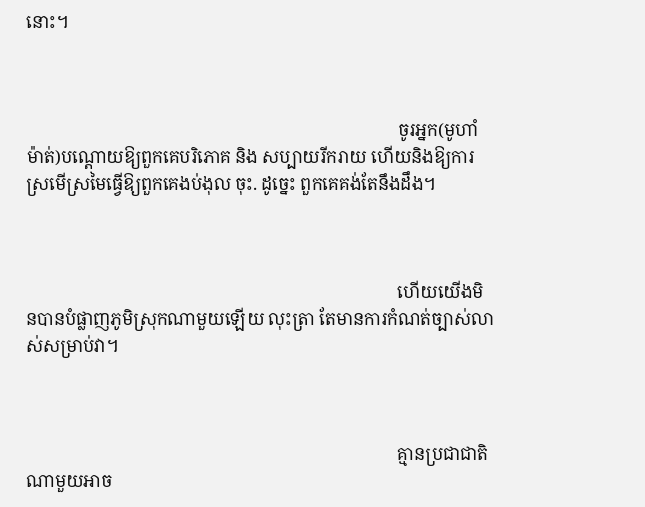នោះ។



                                                                                    ចូរអ្នក(មូហាំម៉ាត់)បណ្ដោយឱ្យពួកគេបរិភោគ និង សប្បាយរីករាយ ហើយនិងឱ្យការស្រមើស្រមៃធ្វើឱ្យពួកគេងប់ងុល ចុះ. ដូចេ្នះ ពួកគេគង់តែនឹងដឹង។



                                                                                    ហើយយើងមិនបានបំផ្លាញភូមិស្រុកណាមួយឡើយ លុះត្រា តែមានការកំណត់ច្បាស់លាស់សម្រាប់វា។



                                                                                    គ្មានប្រជាជាតិណាមួយអាច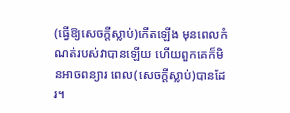(ធ្វើឱ្យសេចក្ដីស្លាប់)កើតឡើង មុនពេលកំណត់របស់វាបានឡើយ ហើយពួកគេក៏មិនអាចពន្យារ ពេល(សេចក្ដីស្លាប់)បានដែរ។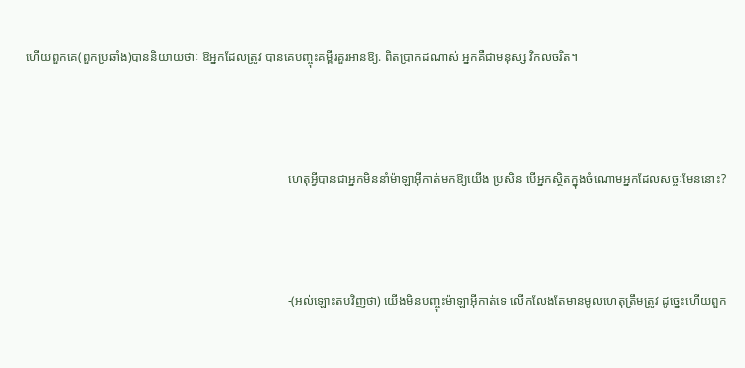ហើយពួកគេ(ពួកប្រឆាំង)បាននិយាយថាៈ ឱអ្នកដែលត្រូវ បានគេបញ្ចុះគម្ពីរគួរអានឱ្យ. ពិតប្រាកដណាស់ អ្នកគឺជាមនុស្ស វិកលចរិត។



                                                                                    ហេតុអ្វីបានជាអ្នកមិននាំម៉ាឡាអ៊ីកាត់មកឱ្យយើង ប្រសិន បើអ្នកស្ថិតក្នុងចំណោមអ្នកដែលសច្ចៈមែននោះ?



                                                                                    -(អល់ឡោះតបវិញថា) យើងមិនបញ្ចុះម៉ាឡាអ៊ីកាត់ទេ លើកលែងតែមានមូលហេតុត្រឹមត្រូវ ដូចេ្នះហើយពួក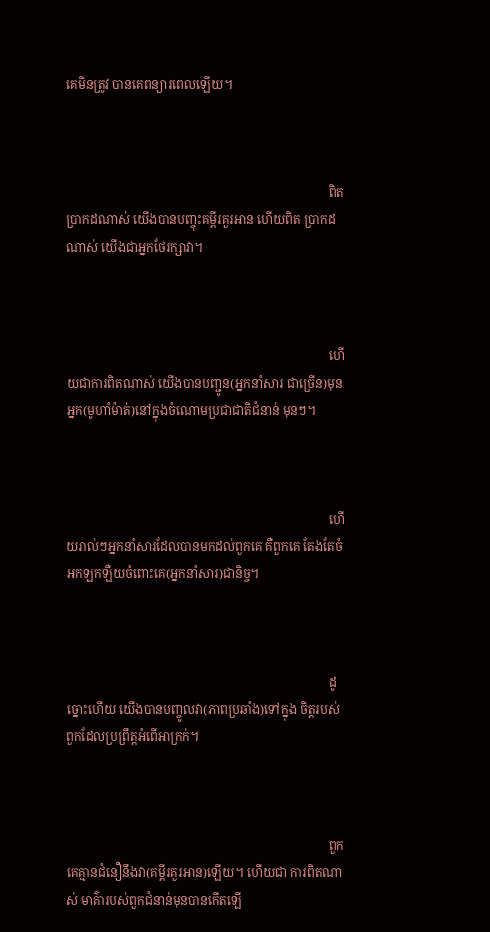គេមិនត្រូវ បានគេពន្យារពេលឡើយ។



                                                                                    ពិតប្រាកដណាស់ យើងបានបញ្ចុះគម្ពីរគួរអាន ហើយពិត ប្រាកដណាស់ យើងជាអ្នកថែរក្សាវា។



                                                                                    ហើយជាការពិតណាស់ យើងបានបញ្ជូន(អ្នកនាំសារ ជាច្រើន)មុនអ្នក(មូហាំម៉ាត់)នៅក្នុងចំណោមប្រជាជាតិជំនាន់ មុនៗ។



                                                                                    ហើយរាល់ៗអ្នកនាំសារដែលបានមកដល់ពួកគេ គឺពួកគេ តែងតែចំអកឡកឡឺយចំពោះគេ(អ្នកនាំសារ)ជានិច្ច។



                                                                                    ដូច្នោះហើយ យើងបានបញ្ចូលវា(ភាពប្រឆាំង)ទៅក្នុង ចិត្ដរបស់ពួកដែលប្រព្រឹត្ដអំពើអាក្រក់។



                                                                                    ពួកគេគ្មានជំនឿនឹងវា(គម្ពីរគួរអាន)ឡើយ។ ហើយជា ការពិតណាស់ មាគ៌ារបស់ពួកជំនាន់មុនបានកើតឡើ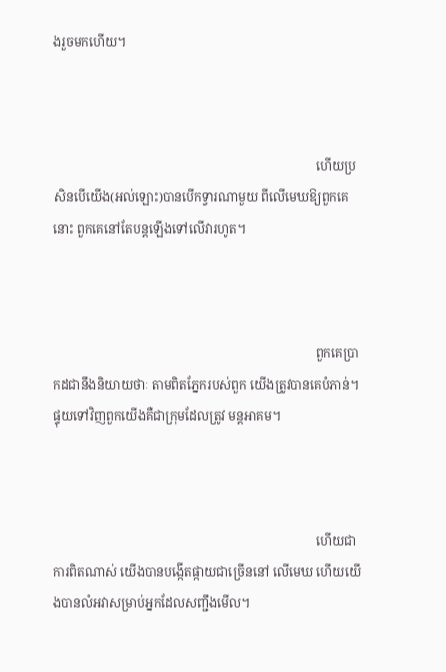ងរួចមកហើយ។



                                                                                    ហើយប្រសិនបើយើង(អល់ឡោះ)បានបើកទ្វារណាមួយ ពីលើមេឃឱ្យពួកគេនោះ ពួកគេនៅតែបន្ដឡើងទៅលើវារហូត។



                                                                                    ពួកគេប្រាកដជានឹងនិយាយថាៈ តាមពិតភ្នែករបស់ពួក យើងត្រូវបានគេបំភាន់។ ផ្ទុយទៅវិញពួកយើងគឺជាក្រុមដែលត្រូវ មន្ដអាគម។



                                                                                    ហើយជាការពិតណាស់ យើងបានបង្កើតផ្កាយជាច្រើននៅ លើមេឃ ហើយយើងបានលំអវាសម្រាប់អ្នកដែលសញ្ជឹងមើល។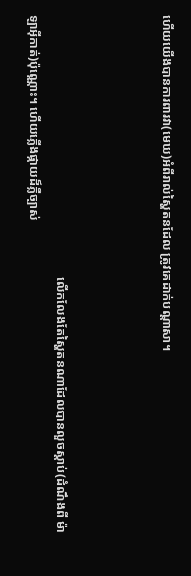ហើយយើងបានការពារវា(មេឃ)អំពីរាល់ស្ហៃតនដែល ត្រូវគេដាក់បណ្ដាសា។



                                                                                    លើកលែងតែស្ហៃតនណាដែលបានលួចស្ដាប់(ដំណឹងពី ម៉ាឡាអ៊ីកាត់)ប៉ុណ្ណោះ។ ហើយភ្លើងផ្កាយដ៏ភ្លឺច្បាស់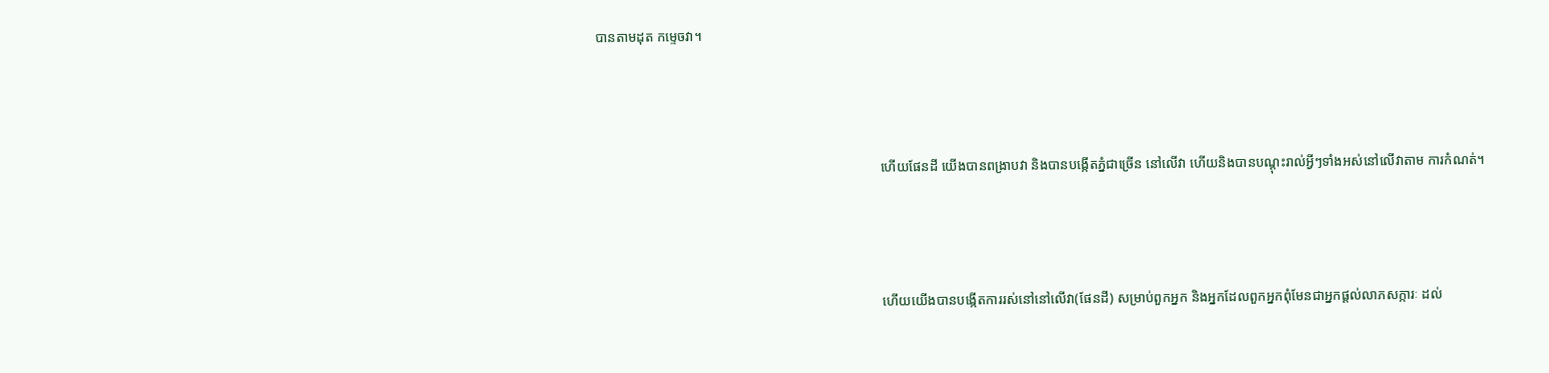បានតាមដុត កមេ្ទចវា។



                                                                                    ហើយផែនដី យើងបានពង្រាបវា និងបានបង្កើតភ្នំជាច្រើន នៅលើវា ហើយនិងបានបណ្ដុះរាល់អ្វីៗទាំងអស់នៅលើវាតាម ការកំណត់។



                                                                                    ហើយយើងបានបង្កើតការរស់នៅនៅលើវា(ផែនដី) សម្រាប់ពួកអ្នក និងអ្នកដែលពួកអ្នកពុំមែនជាអ្នកផ្ដល់លាភសក្ការៈ ដល់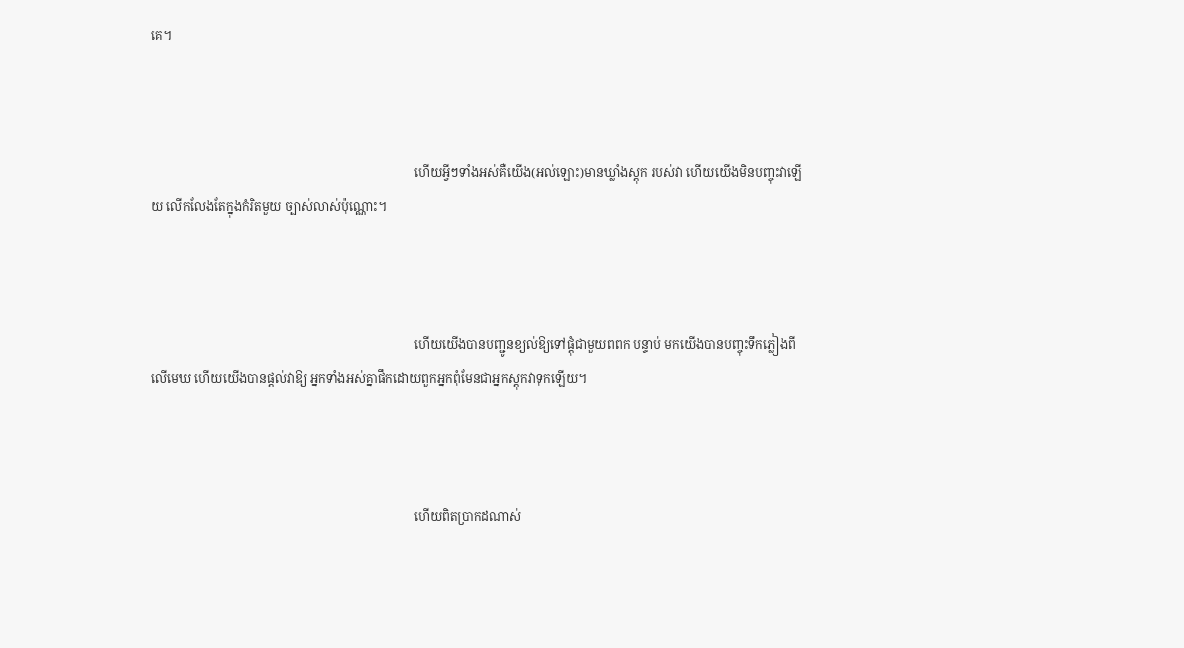គេ។



                                                                                    ហើយអ្វីៗទាំងអស់គឺយើង(អល់ឡោះ)មានឃ្លាំងស្ដុក របស់វា ហើយយើងមិនបញ្ចុះវាឡើយ លើកលែងតែក្នុងកំរិតមួយ ច្បាស់លាស់ប៉ុណ្ណោះ។



                                                                                    ហើយយើងបានបញ្ជូនខ្យល់ឱ្យទៅផ្ដុំជាមួយពពក បន្ទាប់ មកយើងបានបញ្ចុះទឹកភ្លៀងពីលើមេឃ ហើយយើងបានផ្ដល់វាឱ្យ អ្នកទាំងអស់គ្នាផឹកដោយពួកអ្នកពុំមែនជាអ្នកស្ដុកវាទុកឡើយ។



                                                                                    ហើយពិតប្រាកដណាស់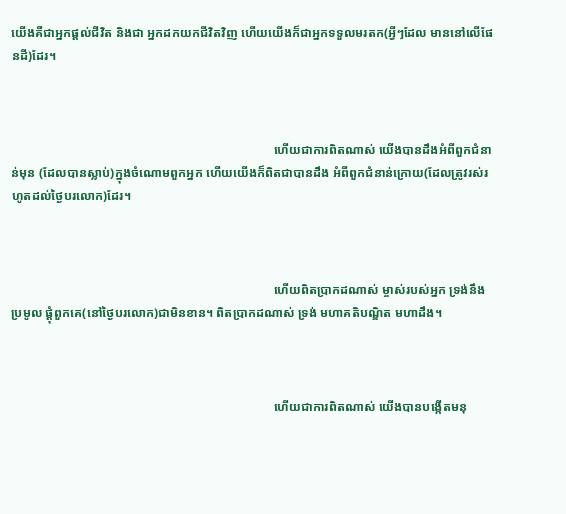យើងគឺជាអ្នកផ្ដល់ជីវិត និងជា អ្នកដកយកជីវិតវិញ ហើយយើងក៏ជាអ្នកទទួលមរតក(អ្វីៗដែល មាននៅលើផែនដី)ដែរ។



                                                                                    ហើយជាការពិតណាស់ យើងបានដឹងអំពីពួកជំនាន់មុន (ដែលបានស្លាប់)ក្នុងចំណោមពួកអ្នក ហើយយើងក៏ពិតជាបានដឹង អំពីពួកជំនាន់ក្រោយ(ដែលត្រូវរស់រហូតដល់ថ្ងៃបរលោក)ដែរ។



                                                                                    ហើយពិតប្រាកដណាស់ ម្ចាស់របស់អ្នក ទ្រង់នឹងប្រមូល ផ្ដុំពួកគេ(នៅថ្ងៃបរលោក)ជាមិនខាន។ ពិតប្រាកដណាស់ ទ្រង់ មហាគតិបណ្ឌិត មហាដឹង។



                                                                                    ហើយជាការពិតណាស់ យើងបានបង្កើតមនុ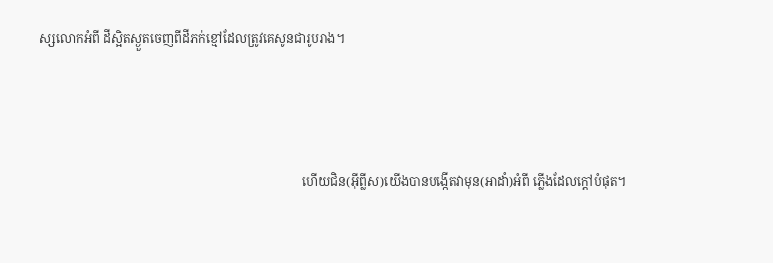ស្សលោកអំពី ដីស្អិតស្ងួតចេញពីដីភក់ខ្មៅដែលត្រូវគេសូនជារូបរាង។



                                                                                    ហើយជិន(អ៊ីព្លីស)យើងបានបង្កើតវាមុន(អាដាំ)អំពី ភ្លើងដែលក្ដៅបំផុត។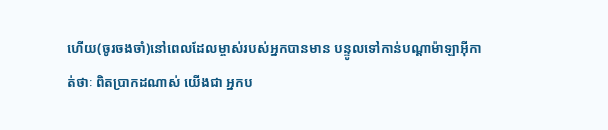ហើយ(ចូរចងចាំ)នៅពេលដែលម្ចាស់របស់អ្នកបានមាន បន្ទូលទៅកាន់បណ្ដាម៉ាឡាអ៊ីកាត់ថាៈ ពិតប្រាកដណាស់ យើងជា អ្នកប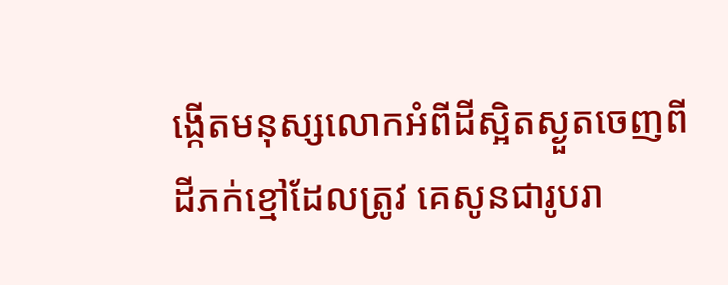ង្កើតមនុស្សលោកអំពីដីស្អិតស្ងួតចេញពីដីភក់ខ្មៅដែលត្រូវ គេសូនជារូបរា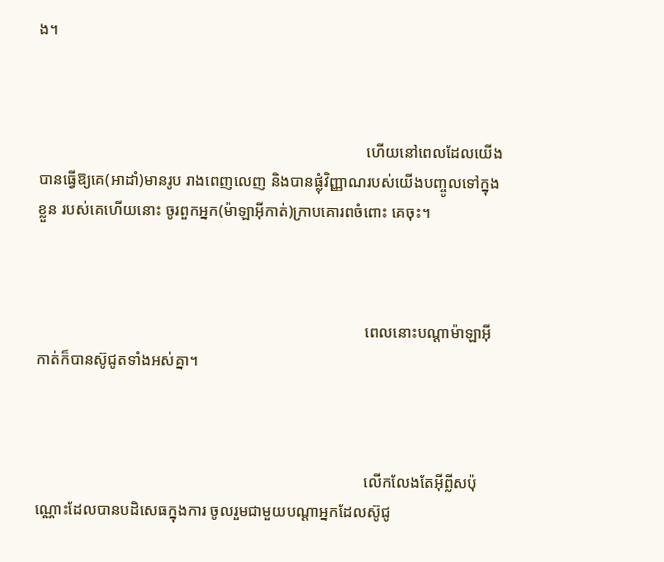ង។



                                                                                    ហើយនៅពេលដែលយើងបានធ្វើឱ្យគេ(អាដាំ)មានរូប រាងពេញលេញ និងបានផ្លុំវិញ្ញាណរបស់យើងបញ្ចូលទៅក្នុងខ្លួន របស់គេហើយនោះ ចូរពួកអ្នក(ម៉ាឡាអ៊ីកាត់)ក្រាបគោរពចំពោះ គេចុះ។



                                                                                    ពេលនោះបណ្ដាម៉ាឡាអ៊ីកាត់ក៏បានស៊ូជូតទាំងអស់គ្នា។



                                                                                    លើកលែងតែអ៊ីព្លីសប៉ុណ្ណោះដែលបានបដិសេធក្នុងការ ចូលរួមជាមួយបណ្ដាអ្នកដែលស៊ូជូ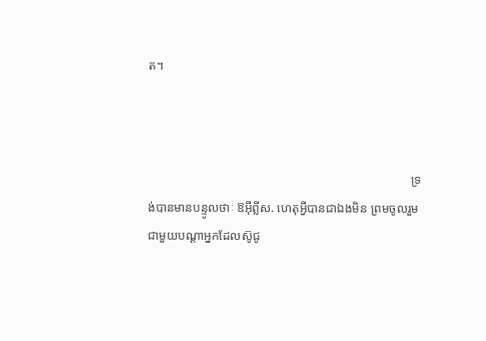ត។



                                                                                    ទ្រង់បានមានបន្ទូលថាៈ ឱអ៊ីព្លីស. ហេតុអ្វីបានជាឯងមិន ព្រមចូលរួមជាមួយបណ្ដាអ្នកដែលស៊ូជូ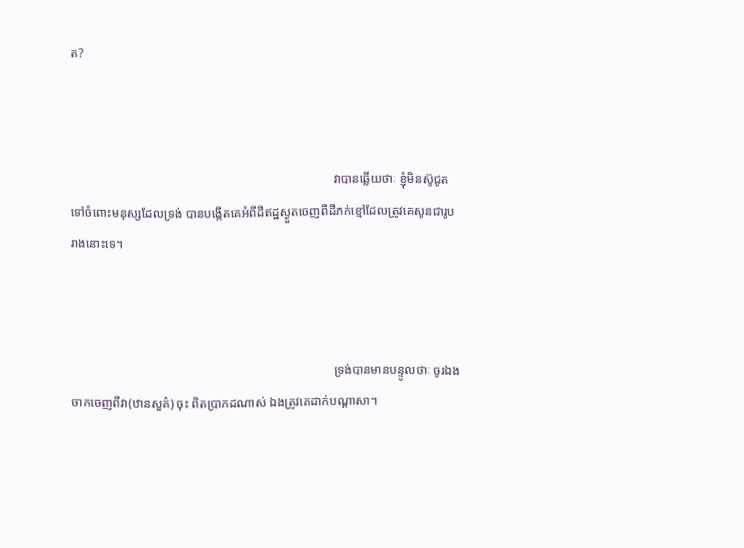ត?



                                                                                    វាបានឆ្លើយថាៈ ខ្ញុំមិនស៊ូជូតទៅចំពោះមនុស្សដែលទ្រង់ បានបង្កើតគេអំពីដីឥដ្ឋស្ងួតចេញពីដីភក់ខ្មៅដែលត្រូវគេសូនជារូប រាងនោះទេ។



                                                                                    ទ្រង់បានមានបន្ទូលថាៈ ចូរឯងចាកចេញពីវា(ឋានសួគ៌) ចុះ ពិតប្រាកដណាស់ ឯងត្រូវគេដាក់បណ្ដាសា។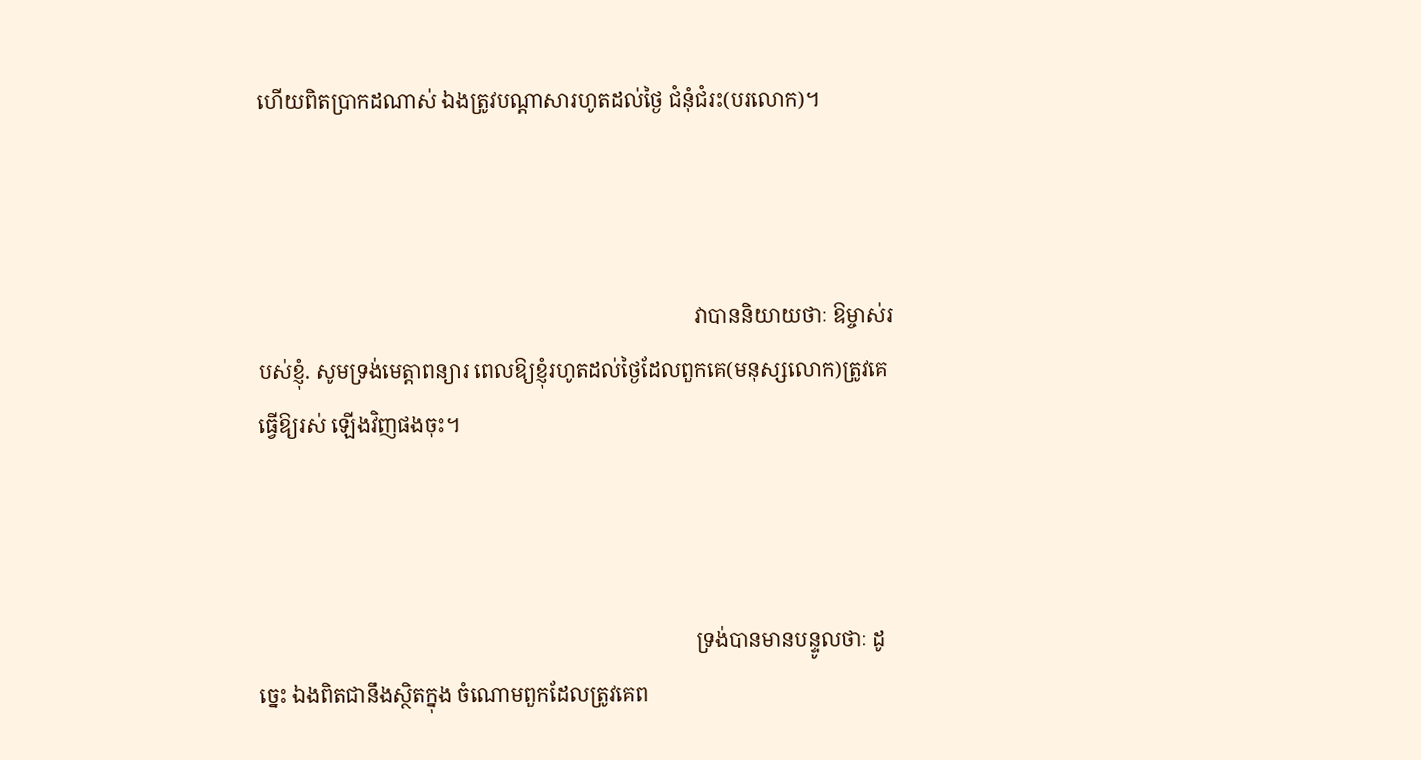ហើយពិតប្រាកដណាស់ ឯងត្រូវបណ្ដាសារហូតដល់ថ្ងៃ ជំនុំជំរះ(បរលោក)។



                                                                                    វាបាននិយាយថាៈ ឱម្ចាស់របស់ខ្ញុំ. សូមទ្រង់មេត្ដាពន្យារ ពេលឱ្យខ្ញុំរហូតដល់ថ្ងៃដែលពួកគេ(មនុស្សលោក)ត្រូវគេធ្វើឱ្យរស់ ឡើងវិញផងចុះ។



                                                                                    ទ្រង់បានមានបន្ទូលថាៈ ដូចេ្នះ ឯងពិតជានឹងស្ថិតក្នុង ចំណោមពួកដែលត្រូវគេព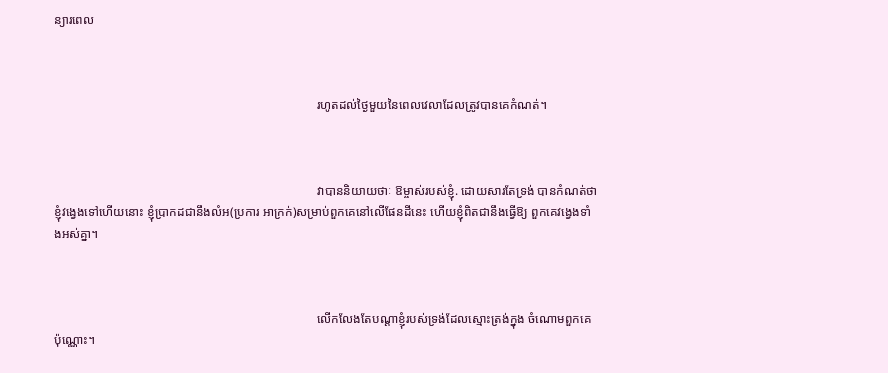ន្យារពេល



                                                                                    រហូតដល់ថ្ងៃមួយនៃពេលវេលាដែលត្រូវបានគេកំណត់។



                                                                                    វាបាននិយាយថាៈ ឱម្ចាស់របស់ខ្ញុំ. ដោយសារតែទ្រង់ បានកំណត់ថា ខ្ញុំវងេ្វងទៅហើយនោះ ខ្ញុំប្រាកដជានឹងលំអ(ប្រការ អាក្រក់)សម្រាប់ពួកគេនៅលើផែនដីនេះ ហើយខ្ញុំពិតជានឹងធ្វើឱ្យ ពួកគេវងេ្វងទាំងអស់គ្នា។



                                                                                    លើកលែងតែបណ្ដាខ្ញុំរបស់ទ្រង់ដែលស្មោះត្រង់ក្នុង ចំណោមពួកគេប៉ុណ្ណោះ។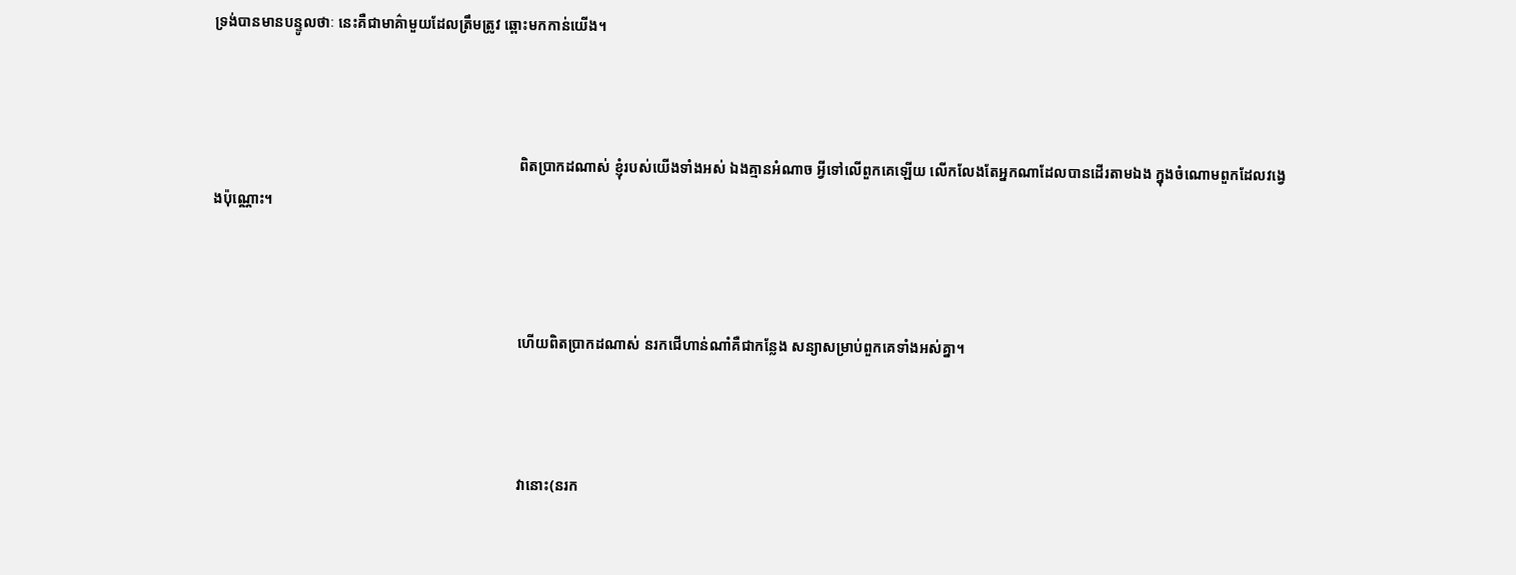ទ្រង់បានមានបន្ទូលថាៈ នេះគឺជាមាគ៌ាមួយដែលត្រឹមត្រូវ ឆ្ពោះមកកាន់យើង។



                                                                                    ពិតប្រាកដណាស់ ខ្ញុំរបស់យើងទាំងអស់ ឯងគ្មានអំណាច អ្វីទៅលើពួកគេឡើយ លើកលែងតែអ្នកណាដែលបានដើរតាមឯង ក្នុងចំណោមពួកដែលវងេ្វងប៉ុណ្ណោះ។



                                                                                    ហើយពិតប្រាកដណាស់ នរកជើហាន់ណាំគឺជាកន្លែង សន្យាសម្រាប់ពួកគេទាំងអស់គ្នា។



                                                                                    វានោះ(នរក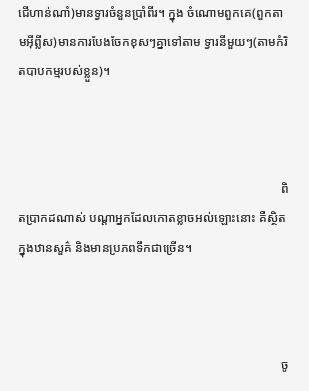ជើហាន់ណាំ)មានទ្វារចំនួនប្រាំពីរ។ ក្នុង ចំណោមពួកគេ(ពួកតាមអ៊ីព្លីស)មានការបែងចែកខុសៗគ្នាទៅតាម ទ្វារនីមួយៗ(តាមកំរិតបាបកម្មរបស់ខ្លួន)។



                                                                                    ពិតប្រាកដណាស់ បណ្ដាអ្នកដែលកោតខ្លាចអល់ឡោះនោះ គឺស្ថិតក្នុងឋានសួគ៌ និងមានប្រភពទឹកជាច្រើន។



                                                                                    ចូ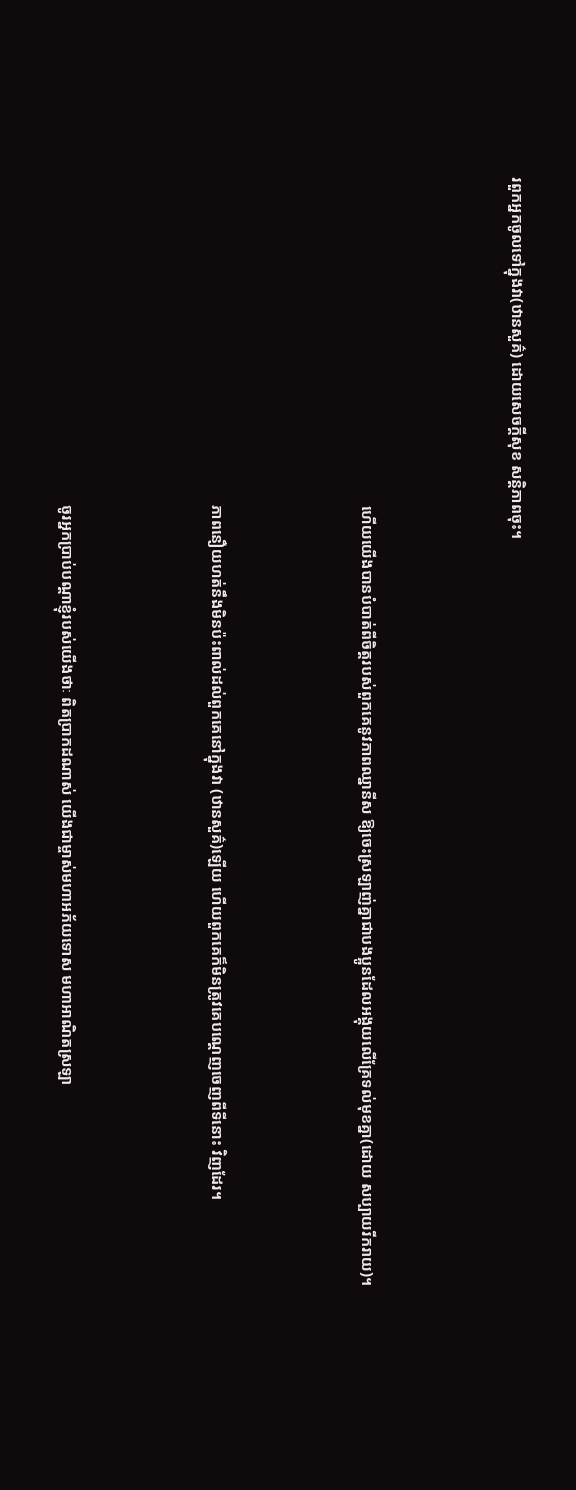រពួកអ្នកចូលទៅក្នុងវា(ឋានសួគ៌) ដោយសេចក្ដីសុខ សន្ដិភាពចុះ។



                                                                                    ហើយយើងបានបំបាត់ពីចិត្ដរបស់ពួកគេនូវភាពឈ្នានីស ឱ្យចេះស្រឡាញ់គ្នាជាបងប្អូនដែលអង្គុយលើគ្រែទល់មុខគ្នា(ដោយ សប្បាយរីករាយ)។



                                                                                    ភាពនឿយហត់នឹងមិនប៉ះពាល់ដល់ពួកគេនៅក្នុងវា (ឋានសួគ៌)ឡើយ ហើយពួកគេក៏មិនត្រូវគេបណេ្ដញចេញពីទីនោះ វិញដែរ។



                                                                                    ចូរអ្នកប្រាប់បណ្ដាខ្ញុំរបស់យើងថាៈ ពិតប្រាកដណាស់ យើងជាម្ចាស់មហាអភ័យទោស មហាអាណិតស្រឡា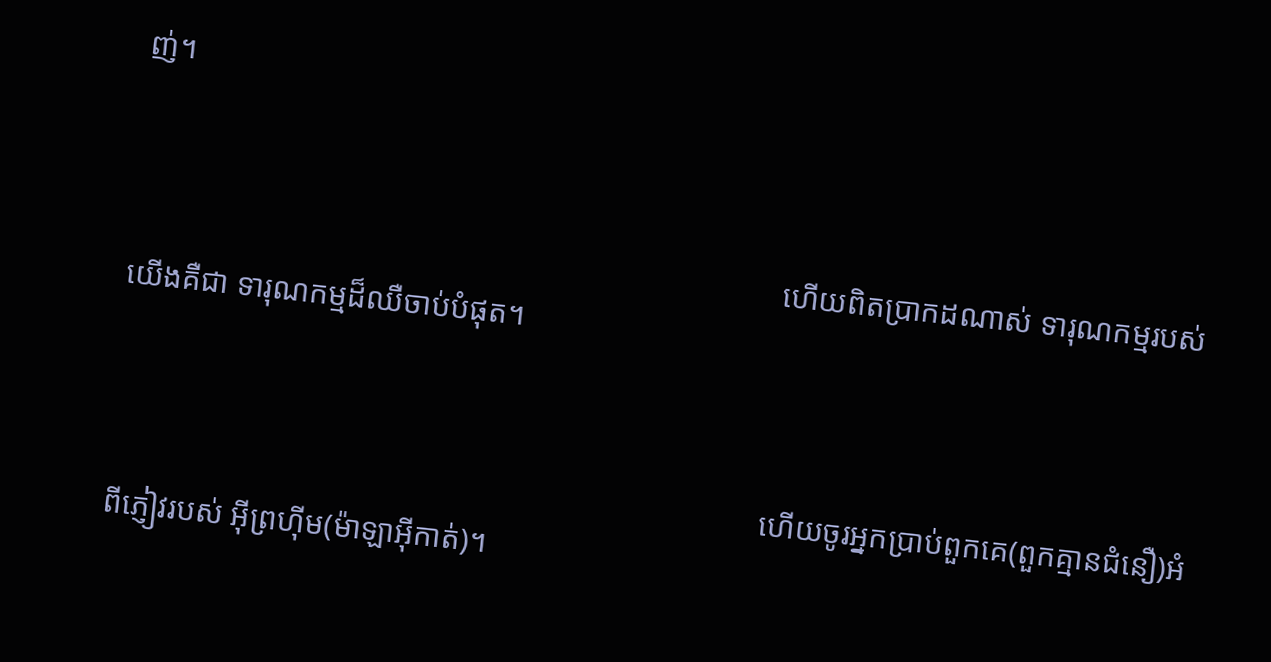ញ់។



                                                                                    ហើយពិតប្រាកដណាស់ ទារុណកម្មរបស់យើងគឺជា ទារុណកម្មដ៏ឈឺចាប់បំផុត។



                                                                                    ហើយចូរអ្នកប្រាប់ពួកគេ(ពួកគ្មានជំនឿ)អំពីភ្ញៀវរបស់ អ៊ីព្រហ៊ីម(ម៉ាឡាអ៊ីកាត់)។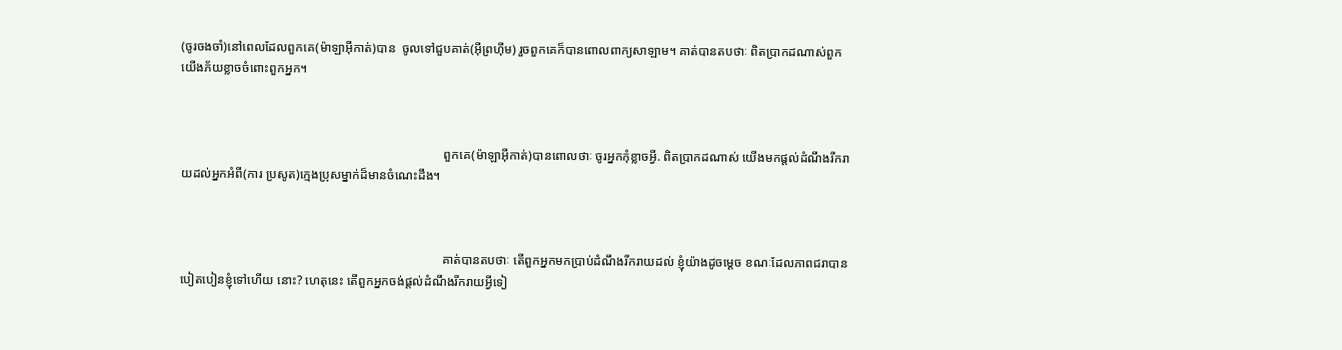(ចូរចងចាំ)នៅពេលដែលពួកគេ(ម៉ាឡាអ៊ីកាត់)បាន  ចូលទៅជួបគាត់(អ៊ីព្រហ៊ីម) រួចពួកគេក៏បានពោលពាក្យសាឡាម។ គាត់បានតបថាៈ ពិតប្រាកដណាស់ពួកយើងភ័យខ្លាចចំពោះពួកអ្នក។



                                                                                    ពួកគេ(ម៉ាឡាអ៊ីកាត់)បានពោលថាៈ ចូរអ្នកកុំខ្លាចអ្វី. ពិតប្រាកដណាស់ យើងមកផ្ដល់ដំណឹងរីករាយដល់អ្នកអំពី(ការ ប្រសូត)កេ្មងប្រុសម្នាក់ដ៏មានចំណេះដឹង។



                                                                                    គាត់បានតបថាៈ តើពួកអ្នកមកប្រាប់ដំណឹងរីករាយដល់ ខ្ញុំយ៉ាងដូចមេ្ដច ខណៈដែលភាពជរាបានបៀតបៀនខ្ញុំទៅហើយ នោះ? ហេតុនេះ តើពួកអ្នកចង់ផ្ដល់ដំណឹងរីករាយអ្វីទៀ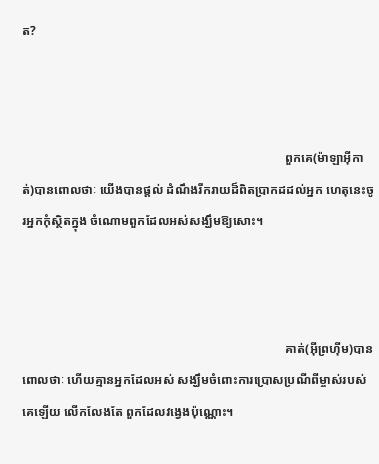ត?



                                                                                    ពួកគេ(ម៉ាឡាអ៊ីកាត់)បានពោលថាៈ យើងបានផ្ដល់ ដំណឹងរីករាយដ៏ពិតប្រាកដដល់អ្នក ហេតុនេះចូរអ្នកកុំស្ថិតក្នុង ចំណោមពួកដែលអស់សង្ឃឹមឱ្យសោះ។



                                                                                    គាត់(អ៊ីព្រហ៊ីម)បានពោលថាៈ ហើយគ្មានអ្នកដែលអស់ សង្ឃឹមចំពោះការប្រោសប្រណីពីម្ចាស់របស់គេឡើយ លើកលែងតែ ពួកដែលវងេ្វងប៉ុណ្ណោះ។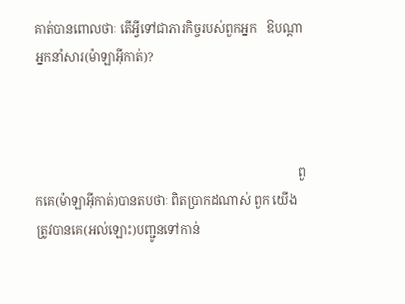គាត់បានពោលថាៈ តើអ្វីទៅជាភារកិច្ចរបស់ពួកអ្នក   ឱបណ្ដាអ្នកនាំសារ(ម៉ាឡាអ៊ីកាត់)?



                                                                                    ពួកគេ(ម៉ាឡាអ៊ីកាត់)បានតបថាៈ ពិតប្រាកដណាស់ ពួក យើងត្រូវបានគេ(អល់ឡោះ)បញ្ជូនទៅកាន់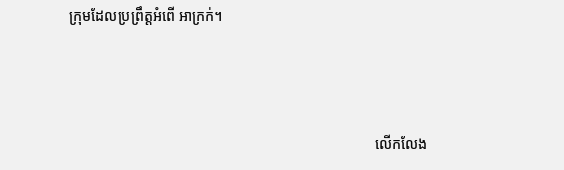ក្រុមដែលប្រព្រឹត្ដអំពើ អាក្រក់។



                                                                                    លើកលែង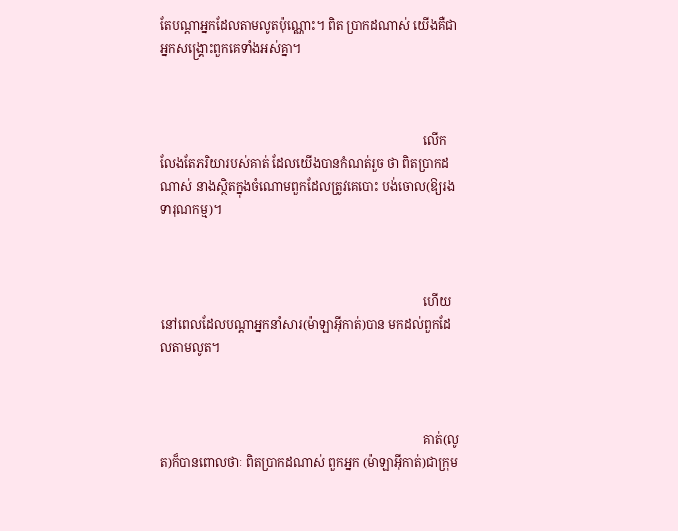តែបណ្ដាអ្នកដែលតាមលូតប៉ុណ្ណោះ។ ពិត ប្រាកដណាស់ យើងគឺជាអ្នកសង្គ្រោះពួកគេទាំងអស់គ្នា។



                                                                                    លើកលែងតែភរិយារបស់គាត់ ដែលយើងបានកំណត់រួច ថា ពិតប្រាកដណាស់ នាងស្ថិតក្នុងចំណោមពួកដែលត្រូវគេបោះ បង់ចោល(ឱ្យរងទារុណកម្ម)។



                                                                                    ហើយនៅពេលដែលបណ្ដាអ្នកនាំសារ(ម៉ាឡាអ៊ីកាត់)បាន មកដល់ពួកដែលតាមលូត។



                                                                                    គាត់(លូត)ក៏បានពោលថាៈ ពិតប្រាកដណាស់ ពួកអ្នក (ម៉ាឡាអ៊ីកាត់)ជាក្រុម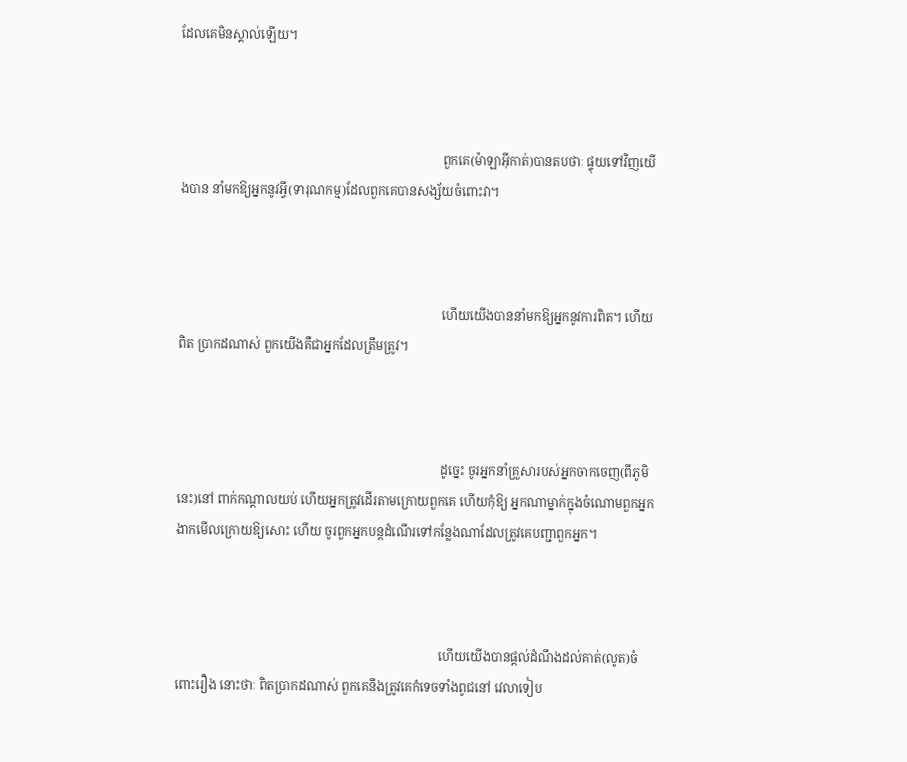ដែលគេមិនស្គាល់ឡើយ។



                                                                                    ពួកគេ(ម៉ាឡាអ៊ីកាត់)បានតបថាៈ ផ្ទុយទៅវិញយើងបាន នាំមកឱ្យអ្នកនូវអ្វី(ទារុណកម្ម)ដែលពួកគេបានសង្ស័យចំពោះវា។



                                                                                    ហើយយើងបាននាំមកឱ្យអ្នកនូវការពិត។ ហើយពិត ប្រាកដណាស់ ពួកយើងគឺជាអ្នកដែលត្រឹមត្រូវ។



                                                                                    ដូចេ្នះ ចូរអ្នកនាំគ្រួសារបស់អ្នកចាកចេញ(ពីភូមិនេះ)នៅ ពាក់កណ្ដាលយប់ ហើយអ្នកត្រូវដើរតាមក្រោយពួកគេ ហើយកុំឱ្យ អ្នកណាម្នាក់ក្នុងចំណោមពួកអ្នកងាកមើលក្រោយឱ្យសោះ ហើយ ចូរពួកអ្នកបន្ដដំណើរទៅកន្លែងណាដែលត្រូវគេបញ្ជាពួកអ្នក។



                                                                                    ហើយយើងបានផ្ដល់ដំណឹងដល់គាត់(លូត)ចំពោះរឿង នោះថាៈ ពិតប្រាកដណាស់ ពួកគេនឹងត្រូវគេកំទេចទាំងពូជនៅ វេលាទៀប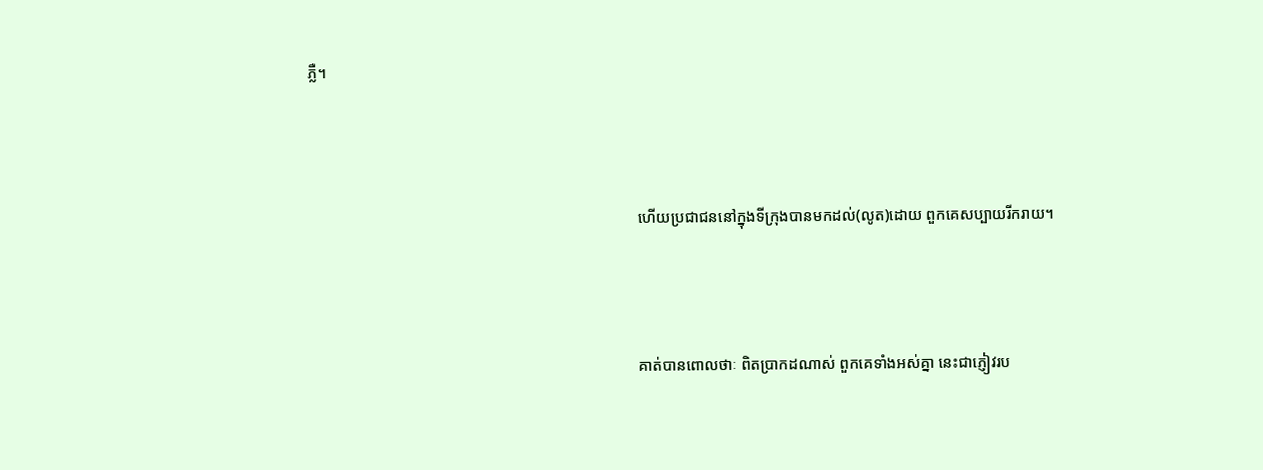ភ្លឺ។



                                                                                    ហើយប្រជាជននៅក្នុងទីក្រុងបានមកដល់(លូត)ដោយ ពួកគេសប្បាយរីករាយ។



                                                                                    គាត់បានពោលថាៈ ពិតប្រាកដណាស់ ពួកគេទាំងអស់គ្នា នេះជាភ្ញៀវរប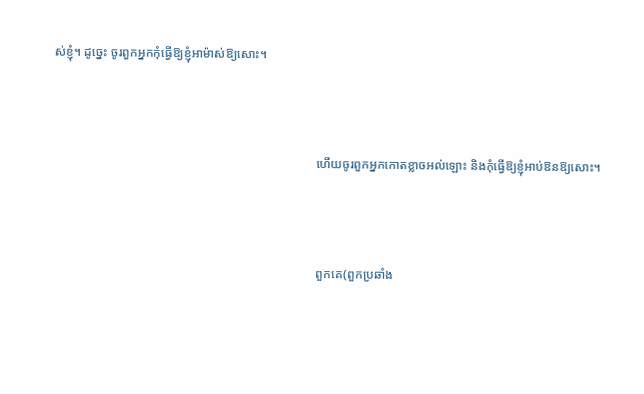ស់ខ្ញុំ។ ដូចេ្នះ ចូរពួកអ្នកកុំធ្វើឱ្យខ្ញុំអាម៉ាស់ឱ្យសោះ។



                                                                                    ហើយចូរពួកអ្នកកោតខ្លាចអល់ឡោះ និងកុំធ្វើឱ្យខ្ញុំអាប់ឱនឱ្យសោះ។



                                                                                    ពួកគេ(ពួកប្រឆាំង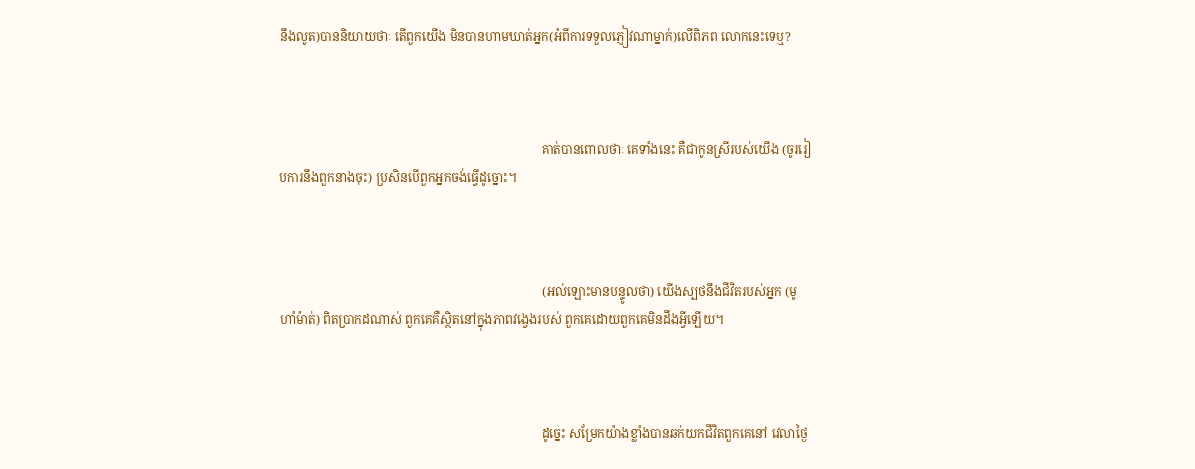នឹងលូត)បាននិយាយថាៈ តើពួកយើង មិនបានហាមឃាត់អ្នក(អំពីការទទួលភ្ញៀវណាម្នាក់)លើពិភព លោកនេះទេឬ?



                                                                                    គាត់បានពោលថាៈ គេទាំងនេះ គឺជាកូនស្រីរបស់យើង (ចូររៀបការនឹងពួកនាងចុះ) ប្រសិនបើពួកអ្នកចង់ធ្វើដូច្នោះ។



                                                                                    (អល់ឡោះមានបន្ទូលថា) យើងស្បថនឹងជីវិតរបស់អ្នក (មូហាំម៉ាត់) ពិតប្រាកដណាស់ ពួកគេគឺស្ថិតនៅក្នុងភាពវងេ្វងរបស់ ពួកគេដោយពួកគេមិនដឹងអ្វីឡើយ។



                                                                                    ដូចេ្នះ សម្រែកយ៉ាងខ្លាំងបានឆក់យកជីវិតពួកគេនៅ វេលាថ្ងៃ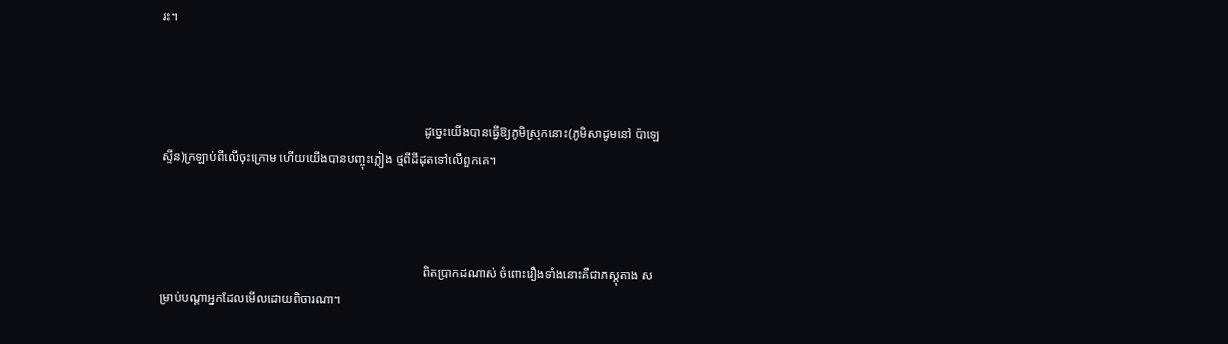រះ។



                                                                                    ដូចេ្នះយើងបានធ្វើឱ្យភូមិស្រុកនោះ(ភូមិសាដូមនៅ ប៉ាឡេស្ទីន)ក្រឡាប់ពីលើចុះក្រោម ហើយយើងបានបញ្ចុះភ្លៀង ថ្មពីដីដុតទៅលើពួកគេ។



                                                                                    ពិតប្រាកដណាស់ ចំពោះរឿងទាំងនោះគឺជាភស្ដុតាង សម្រាប់បណ្ដាអ្នកដែលមើលដោយពិចារណា។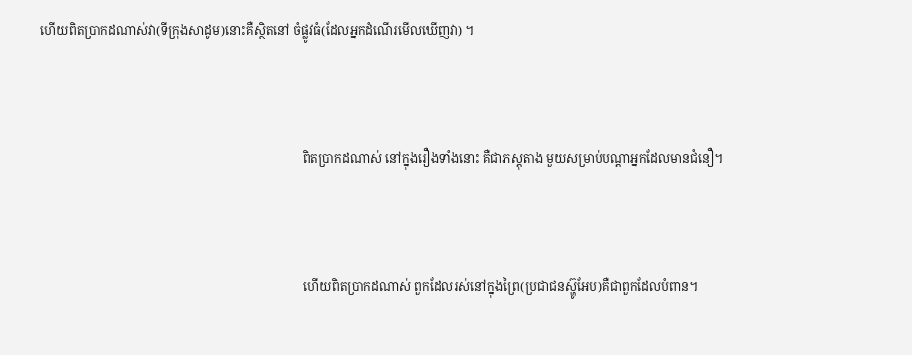ហើយពិតប្រាកដណាស់វា(ទីក្រុងសាដូម)នោះគឺស្ថិតនៅ ចំផ្លូវធំ(ដែលអ្នកដំណើរមើលឃើញវា) ។



                                                                                    ពិតប្រាកដណាស់ នៅក្នុងរឿងទាំងនោះ គឺជាភស្ដុតាង មួយសម្រាប់បណ្ដាអ្នកដែលមានជំនឿ។



                                                                                    ហើយពិតប្រាកដណាស់ ពួកដែលរស់នៅក្នុងព្រៃ(ប្រជាជនស៊្ហូអែប)គឺជាពួកដែលបំពាន។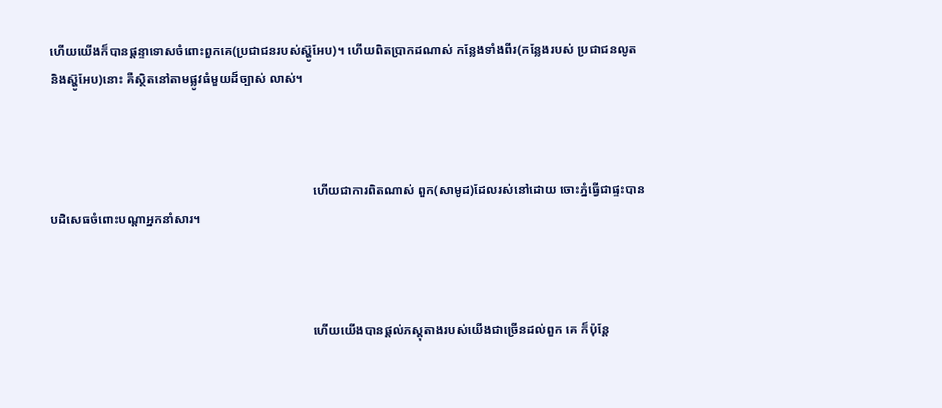ហើយយើងក៏បានផ្ដន្ទាទោសចំពោះពួកគេ(ប្រជាជនរបស់ស៊្ហូអែប)។ ហើយពិតប្រាកដណាស់ កន្លែងទាំងពីរ(កន្លែងរបស់ ប្រជាជនលូត និងស៊្ហូអែប)នោះ គឺស្ថិតនៅតាមផ្លូវធំមួយដ៏ច្បាស់ លាស់។



                                                                                    ហើយជាការពិតណាស់ ពួក(សាមូដ)ដែលរស់នៅដោយ ចោះភ្នំធ្វើជាផ្ទះបានបដិសេធចំពោះបណ្ដាអ្នកនាំសារ។



                                                                                    ហើយយើងបានផ្ដល់ភស្ដុតាងរបស់យើងជាច្រើនដល់ពួក គេ ក៏ប៉ុន្ដែ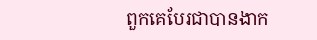ពួកគេបែរជាបានងាក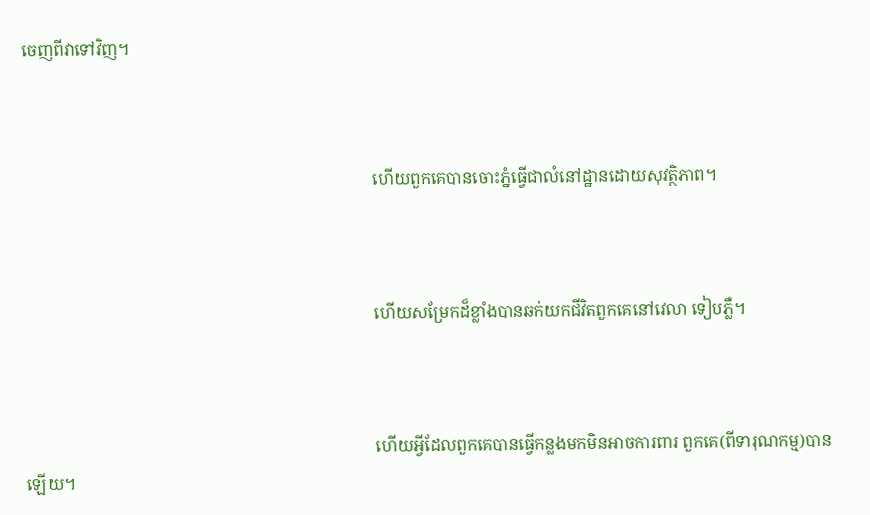ចេញពីវាទៅវិញ។



                                                                                    ហើយពួកគេបានចោះភ្នំធ្វើជាលំនៅដ្ឋានដោយសុវត្ថិភាព។



                                                                                    ហើយសម្រែកដ៏ខ្លាំងបានឆក់យកជីវិតពួកគេនៅវេលា ទៀបភ្លឺ។



                                                                                    ហើយអ្វីដែលពួកគេបានធ្វើកន្លងមកមិនអាចការពារ ពួកគេ(ពីទារុណកម្ម)បានឡើយ។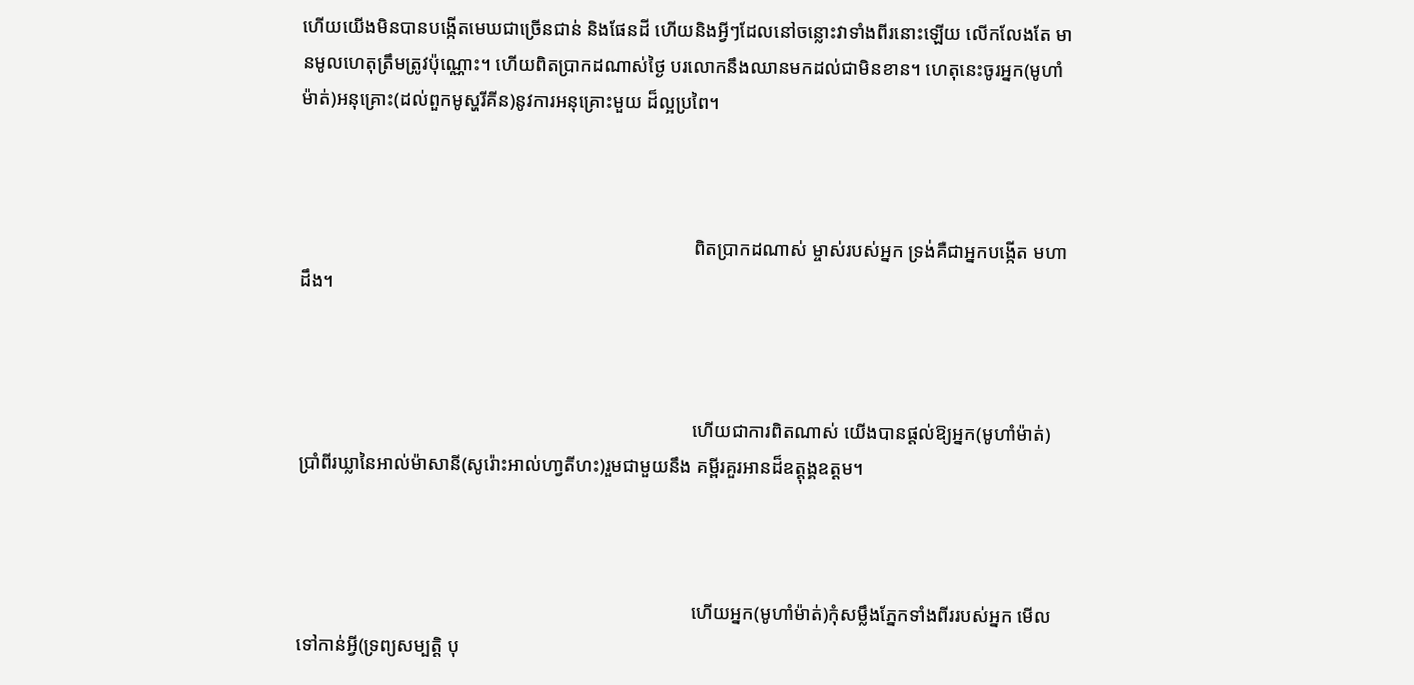ហើយយើងមិនបានបង្កើតមេឃជាច្រើនជាន់ និងផែនដី ហើយនិងអ្វីៗដែលនៅចន្លោះវាទាំងពីរនោះឡើយ លើកលែងតែ មានមូលហេតុត្រឹមត្រូវប៉ុណ្ណោះ។ ហើយពិតប្រាកដណាស់ថ្ងៃ បរលោកនឹងឈានមកដល់ជាមិនខាន។ ហេតុនេះចូរអ្នក(មូហាំម៉ាត់)អនុគ្រោះ(ដល់ពួកមូស្ហរីគីន)នូវការអនុគ្រោះមួយ ដ៏ល្អប្រពៃ។



                                                                                    ពិតប្រាកដណាស់ ម្ចាស់របស់អ្នក ទ្រង់គឺជាអ្នកបង្កើត មហាដឹង។



                                                                                    ហើយជាការពិតណាស់ យើងបានផ្ដល់ឱ្យអ្នក(មូហាំម៉ាត់) ប្រាំពីរឃ្លានៃអាល់ម៉ាសានី(សូរ៉ោះអាល់ហា្វតីហះ)រួមជាមួយនឹង គម្ពីរគួរអានដ៏ឧត្ដុង្គឧត្ដម។



                                                                                    ហើយអ្នក(មូហាំម៉ាត់)កុំសម្លឹងភ្នែកទាំងពីររបស់អ្នក មើលទៅកាន់អ្វី(ទ្រព្យសម្បត្ដិ បុ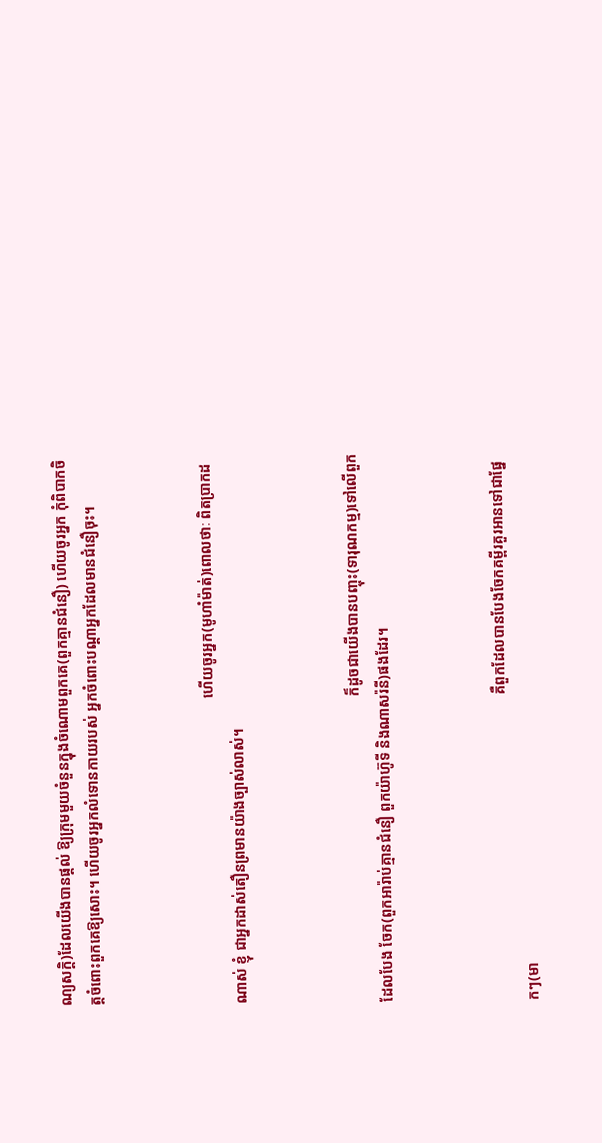ណ្យសក្ដិ)ដែលយើងបានផ្ដល់ ឱ្យក្រុមមួយចំនួនក្នុងចំណោមពួកគេ(ពួកគ្មានជំនឿ) ហើយចូរអ្នក កុំពិបាកចិត្ដចំពោះពួកគេឱ្យសោះ។ ហើយចូរអ្នកលំទោនកាយរបស់ អ្នកចំពោះបណ្ដាអ្នកដែលមានជំនឿចុះ។



                                                                                    ហើយចូរអ្នក(មូហាំម៉ាត់)ពោលថាៈ ពិតប្រាកដណាស់ ខ្ញុំ ជាអ្នកដាស់តឿនព្រមានយ៉ាងច្បាស់លាស់។



                                                                                    ក៏ដូចជាយើងបានបញ្ចុះ(ទារុណកម្ម)ទៅលើពួកដែលបែង ចែក(ពួកអារ៉ាប់គ្មានជំនឿ ពួកយ៉ាហ៊ូទី និងណាសរ៉នី)ផងដែរ។



                                                                                    គឺពួកដែលបានបែងចែកគម្ពីរគួរអានទៅជាផ្នែកៗ(មា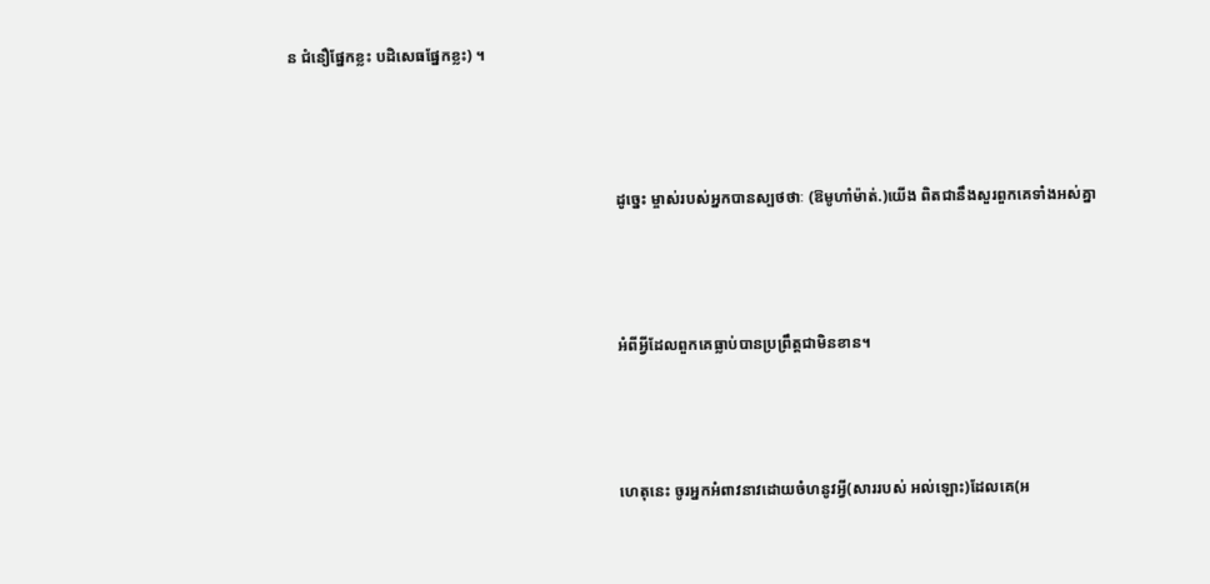ន ជំនឿផ្នែកខ្លះ បដិសេធផ្នែកខ្លះ) ។



                                                                                    ដូចេ្នះ ម្ចាស់របស់អ្នកបានស្បថថាៈ (ឱមូហាំម៉ាត់.)យើង ពិតជានឹងសួរពួកគេទាំងអស់គ្នា



                                                                                    អំពីអ្វីដែលពួកគេធ្លាប់បានប្រព្រឹត្ដជាមិនខាន។



                                                                                    ហេតុនេះ ចូរអ្នកអំពាវនាវដោយចំហនូវអ្វី(សាររបស់ អល់ឡោះ)ដែលគេ(អ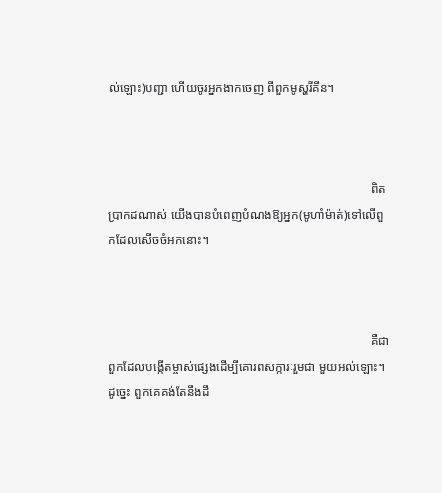ល់ឡោះ)បញ្ជា ហើយចូរអ្នកងាកចេញ ពីពួកមូស្ហរីគីន។



                                                                                    ពិតប្រាកដណាស់ យើងបានបំពេញបំណងឱ្យអ្នក(មូហាំម៉ាត់)ទៅលើពួកដែលសើចចំអកនោះ។



                                                                                    គឺជាពួកដែលបង្កើតម្ចាស់ផេ្សងដើម្បីគោរពសក្ការៈរួមជា មួយអល់ឡោះ។ ដូចេ្នះ ពួកគេគង់តែនឹងដឹ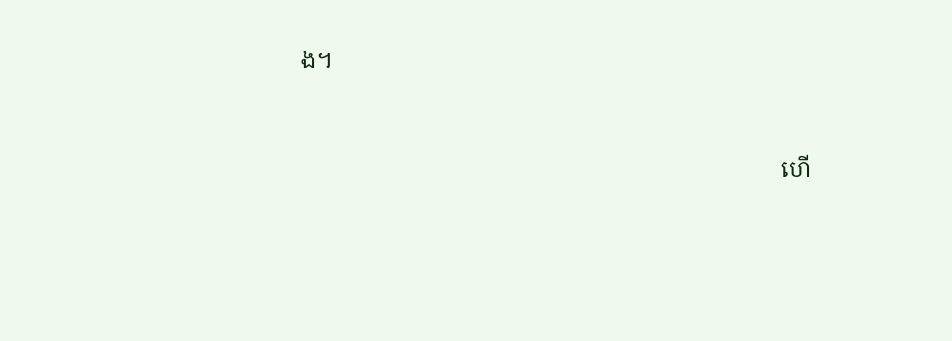ង។



                                                                                    ហើ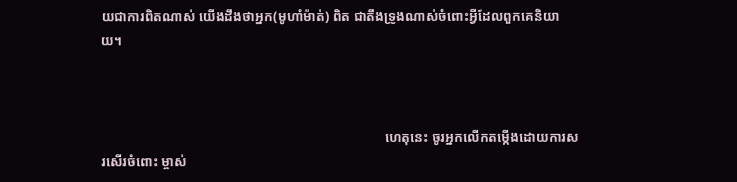យជាការពិតណាស់ យើងដឹងថាអ្នក(មូហាំម៉ាត់) ពិត ជាតឹងទ្រូងណាស់ចំពោះអ្វីដែលពួកគេនិយាយ។



                                                                                    ហេតុនេះ ចូរអ្នកលើកតម្កើងដោយការសរសើរចំពោះ ម្ចាស់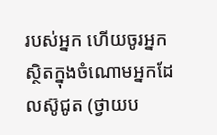របស់អ្នក ហើយចូរអ្នកស្ថិតក្នុងចំណោមអ្នកដែលស៊ូជូត (ថ្វាយប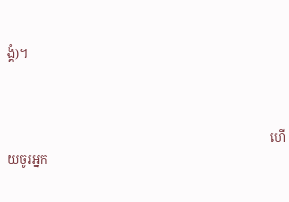ង្គំ)។



                                                                                    ហើយចូរអ្នក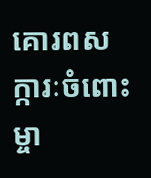គោរពសក្ការៈចំពោះម្ចា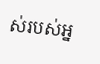ស់របស់អ្ន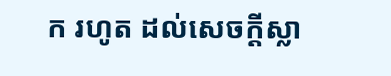ក រហូត ដល់សេចក្ដីស្លា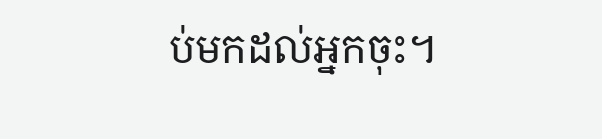ប់មកដល់អ្នកចុះ។